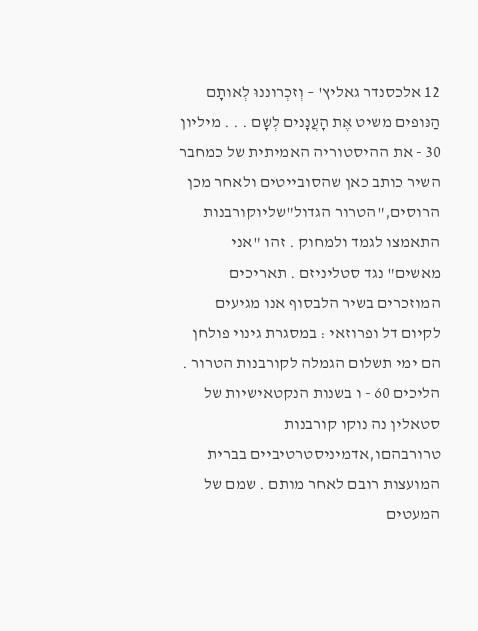12 אלכסנדר גאליץ' – וְזכְרוננוּ לְאותָם הַנּופים משיט אֶּת הָעֲנָנים לְשָם . . . מיליון 30 - את ההיסטוריה האמיתית של כמחבר השיר כותב כאן שהסובייטים ולאחר מכן הרוסים,"הטרור הגדול"שליוקורבנות התאמצו לגמד ולמחוק . זהו "אני מאשים" נגד סטליניזם . תאריכים המוזכרים בשיר הלבסוף אנו מגיעים לקיום דל ופרוזאי : במסגרת גינוי פולחן הם ימי תשלום הגמלה לקורבנות הטרור . הליכים 60 - ו בשנות הנקטאישיות של סטאלין נה נוקו קורבנות טרורבהםו,אדמיניסטרטיביים בברית המועצות רובם לאחר מותם . שמם של המעטים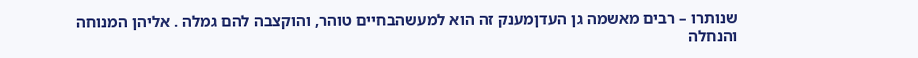שנותרו – רבים מאשמה גן העדןמענק זה הוא למעשהבחיים טוהר, והוקצבה להם גמלה . אליהן המנוחה והנחלה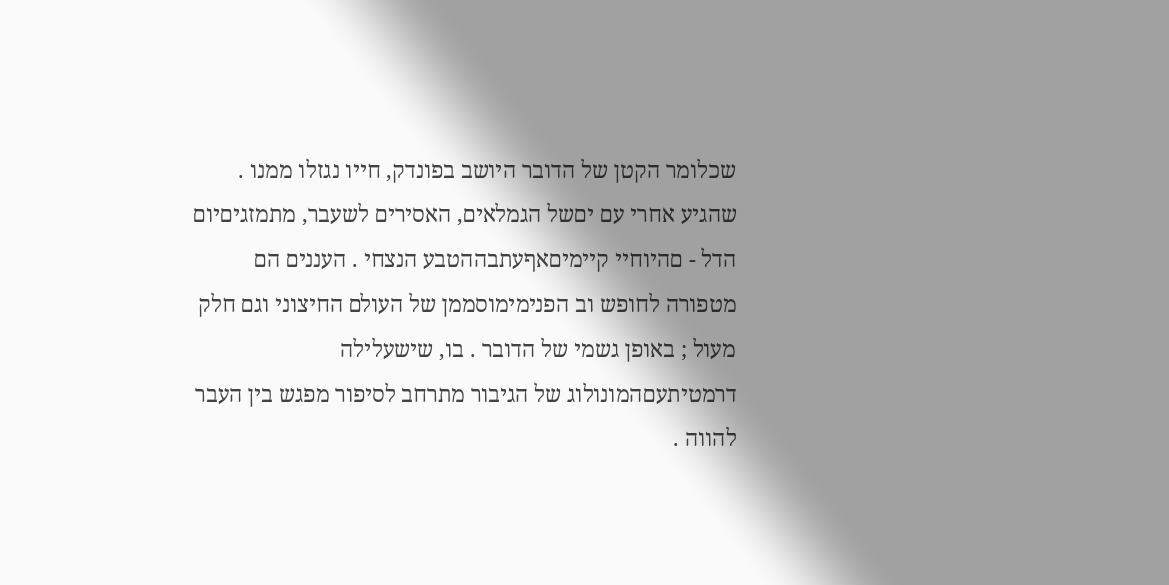שכלומר הקטן של הדובר היושב בפונדק, חייו נגזלו ממנו . שהגיע אחרי עם יםשל הגמלאים, האסירים לשעבר, מתמזגיםיום הדל - םהיוחיי קיימיםאףעתבההטבע הנצחי . העננים הם מטפורה לחופש וב הפנימימוסממן של העולם החיצוני וגם חלק מעול ; באופן גשמי של הדובר . בו, שישעלילה דרמטיתעםהמונולוג של הגיבור מתרחב לסיפור מפגש בין העבר להווה .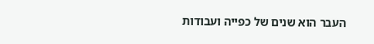העבר הוא שנים של כפייה ועבודות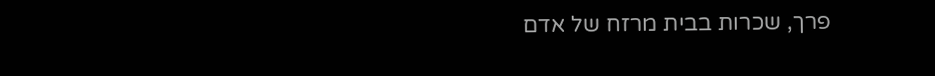פרך, שכרות בבית מרזח של אדם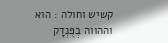קשיש וחולה : הוא וההווה בְפֻּנְדָק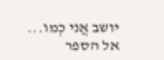יושב אֲני כְמו...
אל הספר